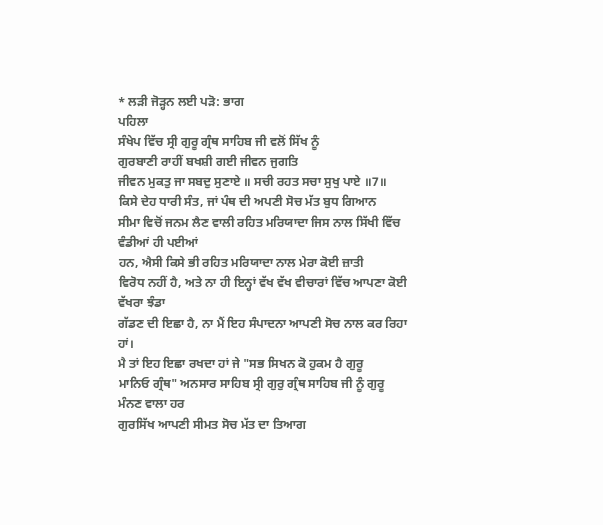* ਲੜੀ ਜੋੜ੍ਹਨ ਲਈ ਪੜੋ: ਭਾਗ
ਪਹਿਲਾ
ਸੰਖੇਪ ਵਿੱਚ ਸ੍ਰੀ ਗੁਰੂ ਗ੍ਰੰਥ ਸਾਹਿਬ ਜੀ ਵਲੋਂ ਸਿੱਖ ਨੂੰ
ਗੁਰਬਾਣੀ ਰਾਹੀਂ ਬਖਸ਼ੀ ਗਈ ਜੀਵਨ ਜੁਗਤਿ
ਜੀਵਨ ਮੁਕਤੁ ਜਾ ਸਬਦੁ ਸੁਣਾਏ ॥ ਸਚੀ ਰਹਤ ਸਚਾ ਸੁਖੁ ਪਾਏ ॥7॥
ਕਿਸੇ ਦੇਹ ਧਾਰੀ ਸੰਤ, ਜਾਂ ਪੰਥ ਦੀ ਅਪਣੀ ਸੋਚ ਮੱਤ ਬੁਧ ਗਿਆਨ
ਸੀਮਾ ਵਿਚੋਂ ਜਨਮ ਲੈਣ ਵਾਲੀ ਰਹਿਤ ਮਰਿਯਾਦਾ ਜਿਸ ਨਾਲ ਸਿੱਖੀ ਵਿੱਚ ਵੰਡੀਆਂ ਹੀ ਪਈਆਂ
ਹਨ, ਐਸੀ ਕਿਸੇ ਭੀ ਰਹਿਤ ਮਰਿਯਾਦਾ ਨਾਲ ਮੇਰਾ ਕੋਈ ਜ਼ਾਤੀ
ਵਿਰੋਧ ਨਹੀਂ ਹੈ, ਅਤੇ ਨਾ ਹੀ ਇਨ੍ਹਾਂ ਵੱਖ ਵੱਖ ਵੀਚਾਰਾਂ ਵਿੱਚ ਆਪਣਾ ਕੋਈ ਵੱਖਰਾ ਝੰਡਾ
ਗੱਡਣ ਦੀ ਇਛਾ ਹੈ, ਨਾ ਮੈਂ ਇਹ ਸੰਪਾਦਨਾ ਆਪਣੀ ਸੋਚ ਨਾਲ ਕਰ ਰਿਹਾ ਹਾਂ।
ਮੈ ਤਾਂ ਇਹ ਇਛਾ ਰਖਦਾ ਹਾਂ ਜੇ "ਸਭ ਸਿਖਨ ਕੋ ਹੁਕਮ ਹੈ ਗੁਰੂ
ਮਾਨਿਓ ਗ੍ਰੰਥ" ਅਨਸਾਰ ਸਾਹਿਬ ਸ੍ਰੀ ਗੁਰੁ ਗ੍ਰੰਥ ਸਾਹਿਬ ਜੀ ਨੂੰ ਗੁਰੂ ਮੰਨਣ ਵਾਲਾ ਹਰ
ਗੁਰਸਿੱਖ ਆਪਣੀ ਸੀਮਤ ਸੋਚ ਮੱਤ ਦਾ ਤਿਆਗ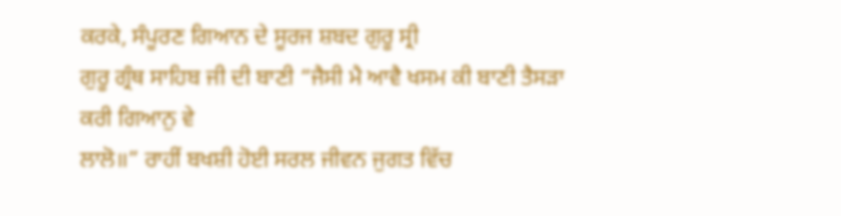ਕਰਕੇ, ਸੰਪੂਰਣ ਗਿਆਨ ਦੇ ਸੂਰਜ ਸ਼ਬਦ ਗੁਰੂ ਸ੍ਰੀ
ਗੁਰੂ ਗ੍ਰੰਥ ਸਾਹਿਬ ਜੀ ਦੀ ਬਾਣੀ “ਜੈਸੀ ਮੈ ਆਵੈ ਖਸਮ ਕੀ ਬਾਣੀ ਤੈਸੜਾ ਕਰੀ ਗਿਆਨੁ ਵੇ
ਲਾਲੋ॥” ਰਾਹੀਂ ਬਖਸ਼ੀ ਹੋਈ ਸਰਲ ਜੀਵਨ ਜੁਗਤ ਵਿੱਚ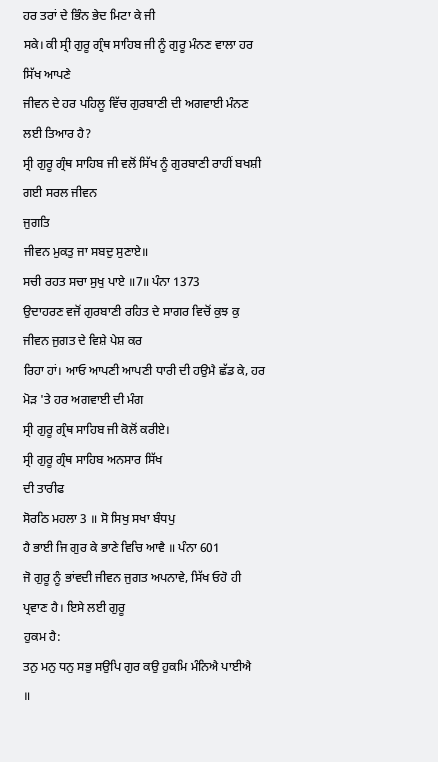ਹਰ ਤਰਾਂ ਦੇ ਭਿੰਨ ਭੇਦ ਮਿਟਾ ਕੇ ਜੀ
ਸਕੇ। ਕੀ ਸ੍ਰੀ ਗੁਰੂ ਗ੍ਰੰਥ ਸਾਹਿਬ ਜੀ ਨੂੰ ਗੁਰੂ ਮੰਨਣ ਵਾਲਾ ਹਰ ਸਿੱਖ ਆਪਣੇ
ਜੀਵਨ ਦੇ ਹਰ ਪਹਿਲੂ ਵਿੱਚ ਗੁਰਬਾਣੀ ਦੀ ਅਗਵਾਈ ਮੰਨਣ ਲਈ ਤਿਆਰ ਹੈ?
ਸ੍ਰੀ ਗੁਰੂ ਗ੍ਰੰਥ ਸਾਹਿਬ ਜੀ ਵਲੋਂ ਸਿੱਖ ਨੂੰ ਗੁਰਬਾਣੀ ਰਾਹੀਂ ਬਖਸ਼ੀ ਗਈ ਸਰਲ ਜੀਵਨ
ਜੁਗਤਿ
ਜੀਵਨ ਮੁਕਤੁ ਜਾ ਸਬਦੁ ਸੁਣਾਏ॥
ਸਚੀ ਰਹਤ ਸਚਾ ਸੁਖੁ ਪਾਏ ॥7॥ ਪੰਨਾ 1373
ਉਦਾਹਰਣ ਵਜੋਂ ਗੁਰਬਾਣੀ ਰਹਿਤ ਦੇ ਸਾਗਰ ਵਿਚੋਂ ਕੁਝ ਕੁ ਜੀਵਨ ਜੁਗਤ ਦੇ ਵਿਸ਼ੇ ਪੇਸ਼ ਕਰ
ਰਿਹਾ ਹਾਂ। ਆਓ ਆਪਣੀ ਆਪਣੀ ਧਾਰੀ ਦੀ ਹਉਮੈ ਛੱਡ ਕੇ, ਹਰ ਮੋੜ 'ਤੇ ਹਰ ਅਗਵਾਈ ਦੀ ਮੰਗ
ਸ੍ਰੀ ਗੁਰੂ ਗ੍ਰੰਥ ਸਾਹਿਬ ਜੀ ਕੋਲੋਂ ਕਰੀਏ।
ਸ੍ਰੀ ਗੁਰੂ ਗ੍ਰੰਥ ਸਾਹਿਬ ਅਨਸਾਰ ਸਿੱਖ
ਦੀ ਤਾਰੀਫ
ਸੋਰਠਿ ਮਹਲਾ 3 ॥ ਸੋ ਸਿਖੁ ਸਖਾ ਬੰਧਪੁ
ਹੈ ਭਾਈ ਜਿ ਗੁਰ ਕੇ ਭਾਣੇ ਵਿਚਿ ਆਵੈ ॥ ਪੰਨਾ 601
ਜੋ ਗੁਰੂ ਨੂੰ ਭਾਂਵਦੀ ਜੀਵਨ ਜੁਗਤ ਅਪਨਾਵੇ, ਸਿੱਖ ਓਹੋ ਹੀ ਪ੍ਰਵਾਣ ਹੈ। ਇਸੇ ਲਈ ਗੁਰੂ
ਹੁਕਮ ਹੈ:
ਤਨੁ ਮਨੁ ਧਨੁ ਸਭੁ ਸਉਪਿ ਗੁਰ ਕਉ ਹੁਕਮਿ ਮੰਨਿਐ ਪਾਈਐ
॥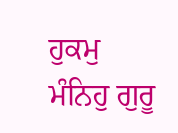ਹੁਕਮੁ ਮੰਨਿਹੁ ਗੁਰੂ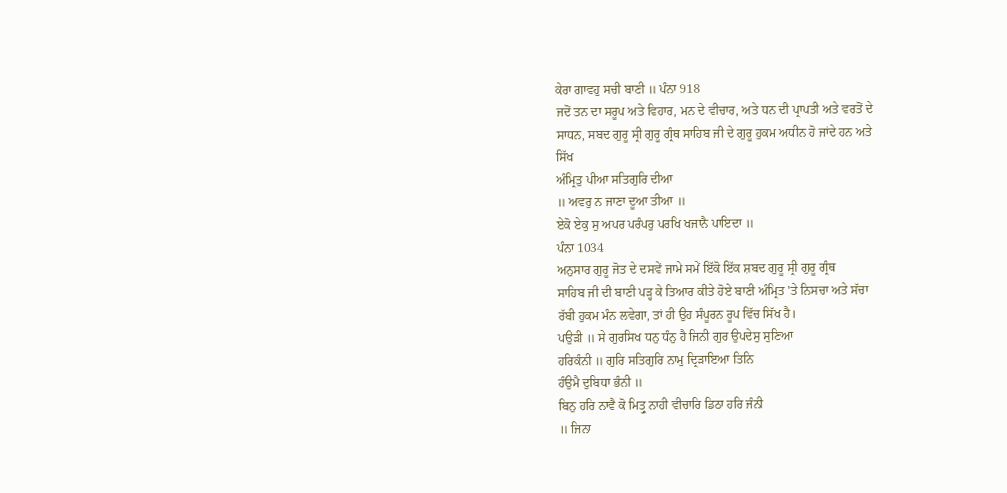ਕੇਰਾ ਗਾਵਹੁ ਸਚੀ ਬਾਣੀ ॥ ਪੰਨਾ 918
ਜਦੋਂ ਤਨ ਦਾ ਸਰੂਪ ਅਤੇ ਵਿਹਾਰ, ਮਨ ਦੇ ਵੀਚਾਰ, ਅਤੇ ਧਨ ਦੀ ਪ੍ਰਾਪਤੀ ਅਤੇ ਵਰਤੋਂ ਦੇ
ਸਾਧਨ, ਸਬਦ ਗੁਰੂ ਸ੍ਰੀ ਗੁਰੂ ਗ੍ਰੰਥ ਸਾਹਿਬ ਜੀ ਦੇ ਗੁਰੂ ਹੁਕਮ ਅਧੀਨ ਹੋ ਜਾਂਦੇ ਹਨ ਅਤੇ
ਸਿੱਖ
ਅੰਮ੍ਰਿਤੁ ਪੀਆ ਸਤਿਗੁਰਿ ਦੀਆ
॥ ਅਵਰੁ ਨ ਜਾਣਾ ਦੂਆ ਤੀਆ ॥
ਏਕੋ ਏਕੁ ਸੁ ਅਪਰ ਪਰੰਪਰੁ ਪਰਖਿ ਖਜਾਨੈ ਪਾਇਦਾ ॥
ਪੰਨਾ 1034
ਅਨੁਸਾਰ ਗੁਰੂ ਜੋਤ ਦੇ ਦਸਵੇਂ ਜਾਮੇ ਸਮੇਂ ਇੱਕੋ ਇੱਕ ਸ਼ਬਦ ਗੁਰੂ ਸ੍ਰੀ ਗੁਰੂ ਗ੍ਰੰਥ
ਸਾਹਿਬ ਜੀ ਦੀ ਬਾਣੀ ਪੜ੍ਹ ਕੇ ਤਿਆਰ ਕੀਤੇ ਹੋਏ ਬਾਣੀ ਅੰਮ੍ਰਿਤ 'ਤੇ ਨਿਸਚਾ ਅਤੇ ਸੱਚਾ
ਰੱਬੀ ਹੁਕਮ ਮੰਨ ਲਵੇਗਾ, ਤਾਂ ਹੀ ਉਹ ਸੰਪੂਰਨ ਰੂਪ ਵਿੱਚ ਸਿੱਖ ਹੈ।
ਪਉੜੀ ॥ ਸੇ ਗੁਰਸਿਖ ਧਨੁ ਧੰਨੁ ਹੈ ਜਿਨੀ ਗੁਰ ਉਪਦੇਸੁ ਸੁਣਿਆ
ਹਰਿਕੰਨੀ ॥ ਗੁਰਿ ਸਤਿਗੁਰਿ ਨਾਮੁ ਦ੍ਰਿੜਾਇਆ ਤਿਨਿ
ਹੰਉਮੈ ਦੁਬਿਧਾ ਭੰਨੀ ॥
ਬਿਨੁ ਹਰਿ ਨਾਵੈ ਕੋ ਮਿਤ੍ਰੁ ਨਾਹੀ ਵੀਚਾਰਿ ਡਿਠਾ ਹਰਿ ਜੰਨੀ
॥ ਜਿਨਾ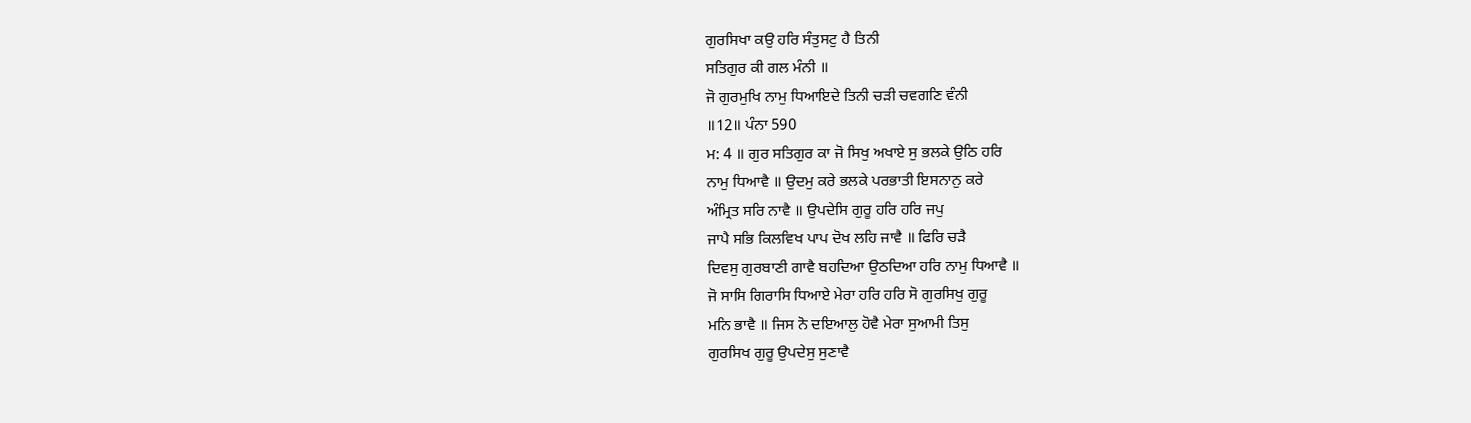ਗੁਰਸਿਖਾ ਕਉ ਹਰਿ ਸੰਤੁਸਟੁ ਹੈ ਤਿਨੀ
ਸਤਿਗੁਰ ਕੀ ਗਲ ਮੰਨੀ ॥
ਜੋ ਗੁਰਮੁਖਿ ਨਾਮੁ ਧਿਆਇਦੇ ਤਿਨੀ ਚੜੀ ਚਵਗਣਿ ਵੰਨੀ
॥12॥ ਪੰਨਾ 590
ਮ: 4 ॥ ਗੁਰ ਸਤਿਗੁਰ ਕਾ ਜੋ ਸਿਖੁ ਅਖਾਏ ਸੁ ਭਲਕੇ ਉਠਿ ਹਰਿ
ਨਾਮੁ ਧਿਆਵੈ ॥ ਉਦਮੁ ਕਰੇ ਭਲਕੇ ਪਰਭਾਤੀ ਇਸਨਾਨੁ ਕਰੇ
ਅੰਮ੍ਰਿਤ ਸਰਿ ਨਾਵੈ ॥ ਉਪਦੇਸਿ ਗੁਰੂ ਹਰਿ ਹਰਿ ਜਪੁ
ਜਾਪੈ ਸਭਿ ਕਿਲਵਿਖ ਪਾਪ ਦੋਖ ਲਹਿ ਜਾਵੈ ॥ ਫਿਰਿ ਚੜੈ
ਦਿਵਸੁ ਗੁਰਬਾਣੀ ਗਾਵੈ ਬਹਦਿਆ ਉਠਦਿਆ ਹਰਿ ਨਾਮੁ ਧਿਆਵੈ ॥
ਜੋ ਸਾਸਿ ਗਿਰਾਸਿ ਧਿਆਏ ਮੇਰਾ ਹਰਿ ਹਰਿ ਸੋ ਗੁਰਸਿਖੁ ਗੁਰੂ
ਮਨਿ ਭਾਵੈ ॥ ਜਿਸ ਨੋ ਦਇਆਲੁ ਹੋਵੈ ਮੇਰਾ ਸੁਆਮੀ ਤਿਸੁ
ਗੁਰਸਿਖ ਗੁਰੂ ਉਪਦੇਸੁ ਸੁਣਾਵੈ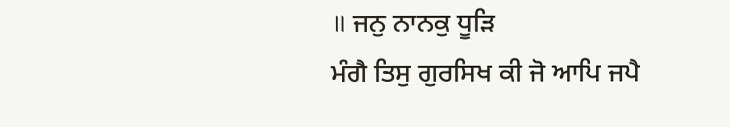॥ ਜਨੁ ਨਾਨਕੁ ਧੂੜਿ
ਮੰਗੈ ਤਿਸੁ ਗੁਰਸਿਖ ਕੀ ਜੋ ਆਪਿ ਜਪੈ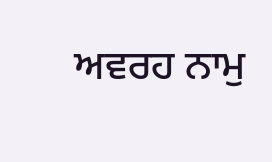ਅਵਰਹ ਨਾਮੁ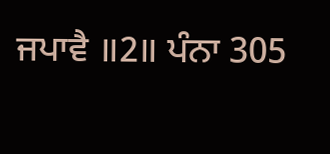ਜਪਾਵੈ ॥2॥ ਪੰਨਾ 305